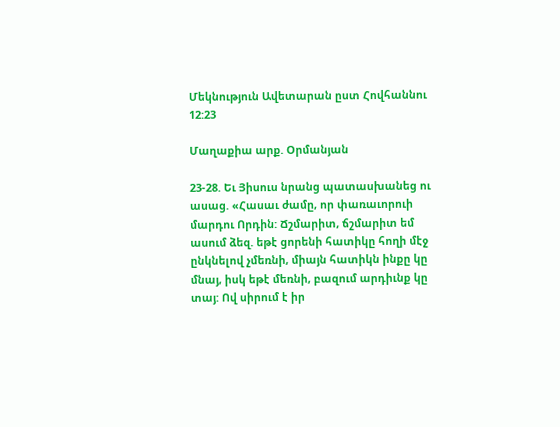Մեկնություն Ավետարան ըստ Հովհաննու 12:23

Մաղաքիա արք. Օրմանյան

23-28. Եւ Յիսուս նրանց պատասխանեց ու ասաց. «Հասաւ ժամը, որ փառաւորուի մարդու Որդին: Ճշմարիտ, ճշմարիտ եմ ասում ձեզ. եթէ ցորենի հատիկը հողի մէջ ընկնելով չմեռնի, միայն հատիկն ինքը կը մնայ, իսկ եթէ մեռնի, բազում արդիւնք կը տայ: Ով սիրում է իր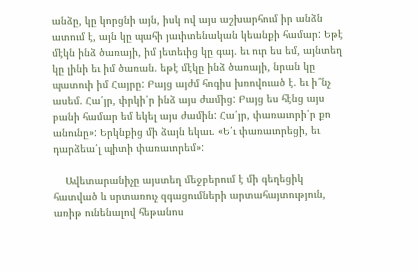անձը, կը կորցնի այն, իսկ ով այս աշխարհում իր անձն ատում է, այն կը պահի յաւիտենական կեանքի համար: Եթէ մէկն ինձ ծառայի, իմ յետեւից կը գայ. եւ ուր ես եմ, այնտեղ կը լինի եւ իմ ծառան. եթէ մէկը ինձ ծառայի, նրան կը պատուի իմ Հայրը: Բայց այժմ հոգիս խռովուած է. եւ ի՞նչ ասեմ. Հա՛յր, փրկի՛ր ինձ այս ժամից: Բայց ես հէնց այս բանի համար եմ եկել այս ժամին: Հա՛յր, փառաւորի՛ր քո անունը»: Երկնքից մի ձայն եկաւ. «Ե՛ւ փառաւորեցի, եւ դարձեա՛լ պիտի փառաւորեմ»:

    Ավետարանիչը այստեղ մեջբերում է մի գեղեցիկ հատված և սրտառուչ զգացումների արտահայտություն, առիթ ունենալով հեթանոս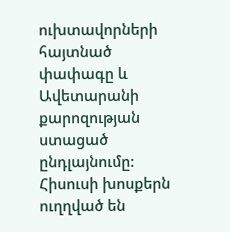ուխտավորների հայտնած փափագը և Ավետարանի քարոզության ստացած ընդլայնումը: Հիսուսի խոսքերն ուղղված են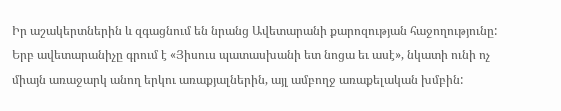Իր աշակերտներին և զգացնում են նրանց Ավետարանի քարոզության հաջողությունը: Երբ ավետարանիչը գրում է «Յիսուս պատասխանի ետ նոցա եւ ասէ», նկատի ունի ոչ միայն առաջարկ անող երկու առաքյալներին, այլ ամբողջ առաքելական խմբին: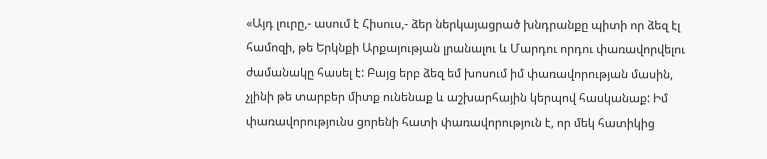«Այդ լուրը,- ասում է Հիսուս,- ձեր ներկայացրած խնդրանքը պիտի որ ձեզ էլ համոզի, թե Երկնքի Արքայության լրանալու և Մարդու որդու փառավորվելու ժամանակը հասել է: Բայց երբ ձեզ եմ խոսում իմ փառավորության մասին, չլինի թե տարբեր միտք ունենաք և աշխարհային կերպով հասկանաք: Իմ փառավորությունս ցորենի հատի փառավորություն է, որ մեկ հատիկից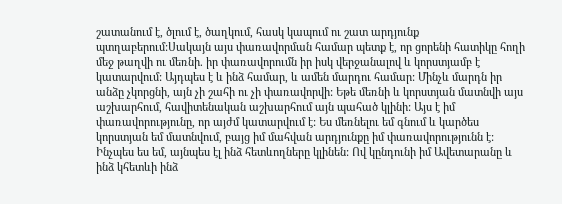շատանում է, ծլում է, ծաղկում, հասկ կապում ու շատ արդյունք պտղաբերում:Սակայն այս փառավորման համար պետք է, որ ցորենի հատիկը հողի մեջ թաղվի ու մեռնի. իր փառավորումն իր իսկ վերջանալով և կորստյամբ է կատարվում: Այդպես է և ինձ համար, և ամեն մարդու համար: Մինչև մարդն իր անձը չկորցնի, այն չի շահի ու չի փառավորվի: Եթե մեռնի և կորստյան մատնվի այս աշխարհում, հավիտենական աշխարհում այն պահած կլինի: Այս է իմ փառավորությունը, որ այժմ կատարվում է: Ես մեռնելու եմ գնում և կարծես կորստյան եմ մատնվում, բայց իմ մահվան արդյունքը իմ փառավորությունն է: Ինչպես ես եմ, այնպես էլ ինձ հետևողները կլինեն: Ով կընդունի իմ Ավետարանը և ինձ կհետևի ինձ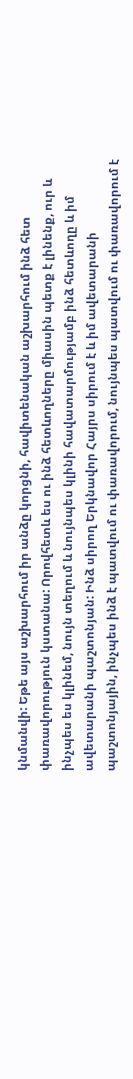կնմանվի: Եթե այս աշխարհում իր անձը կորցնի, հավիտենական աշխարհում ինձ հետ փառավորություն կստանա: Որովհետև ես ու ինձ հետևողները միասին պետք է լինենք, ուր և ինչպես ես կլինեմ, նույն տեղում և նույնպես կլինի հավատարմությամբ ինձ հետևողը և իմ ավետարանի պաշտոնյան: Ինձ սիրող Երկնավոր Հայրս սիրում է և իմ ավետարանի պաշտոնյային, ինչպես ինձ է պատվում ու փառավորում, նույնպես պատվում ու փառավորում է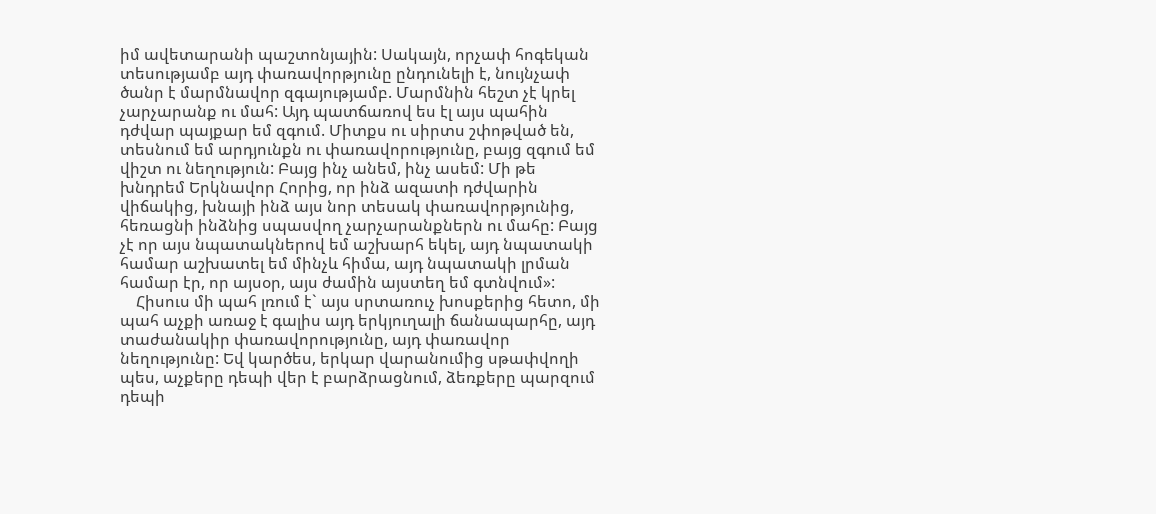իմ ավետարանի պաշտոնյային: Սակայն, որչափ հոգեկան տեսությամբ այդ փառավորթյունը ընդունելի է, նույնչափ ծանր է մարմնավոր զգայությամբ. Մարմնին հեշտ չէ կրել չարչարանք ու մահ: Այդ պատճառով ես էլ այս պահին դժվար պայքար եմ զգում. Միտքս ու սիրտս շփոթված են, տեսնում եմ արդյունքն ու փառավորությունը, բայց զգում եմ վիշտ ու նեղություն: Բայց ինչ անեմ, ինչ ասեմ: Մի թե խնդրեմ Երկնավոր Հորից, որ ինձ ազատի դժվարին վիճակից, խնայի ինձ այս նոր տեսակ փառավորթյունից, հեռացնի ինձնից սպասվող չարչարանքներն ու մահը: Բայց չէ որ այս նպատակներով եմ աշխարհ եկել, այդ նպատակի համար աշխատել եմ մինչև հիմա, այդ նպատակի լրման համար էր, որ այսօր, այս ժամին այստեղ եմ գտնվում»:
    Հիսուս մի պահ լռում է` այս սրտառուչ խոսքերից հետո, մի պահ աչքի առաջ է գալիս այդ երկյուղալի ճանապարհը, այդ տաժանակիր փառավորությունը, այդ փառավոր նեղությունը: Եվ կարծես, երկար վարանումից սթափվողի պես, աչքերը դեպի վեր է բարձրացնում, ձեռքերը պարզում դեպի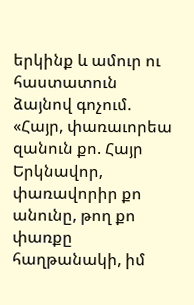երկինք և ամուր ու հաստատուն ձայնով գոչում. «Հայր, փառաւորեա զանուն քո. Հայր Երկնավոր, փառավորիր քո անունը, թող քո փառքը հաղթանակի, իմ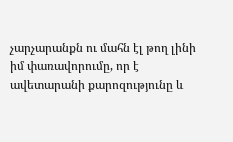չարչարանքն ու մահն էլ թող լինի իմ փառավորումը, որ է ավետարանի քարոզությունը և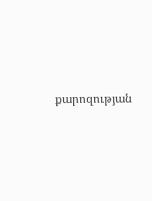քարոզության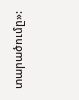տարածումը»: